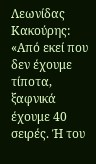Λεωνίδας Κακούρης: «Από εκεί που δεν έχουμε τίποτα, ξαφνικά έχουμε 40 σειρές. Ή του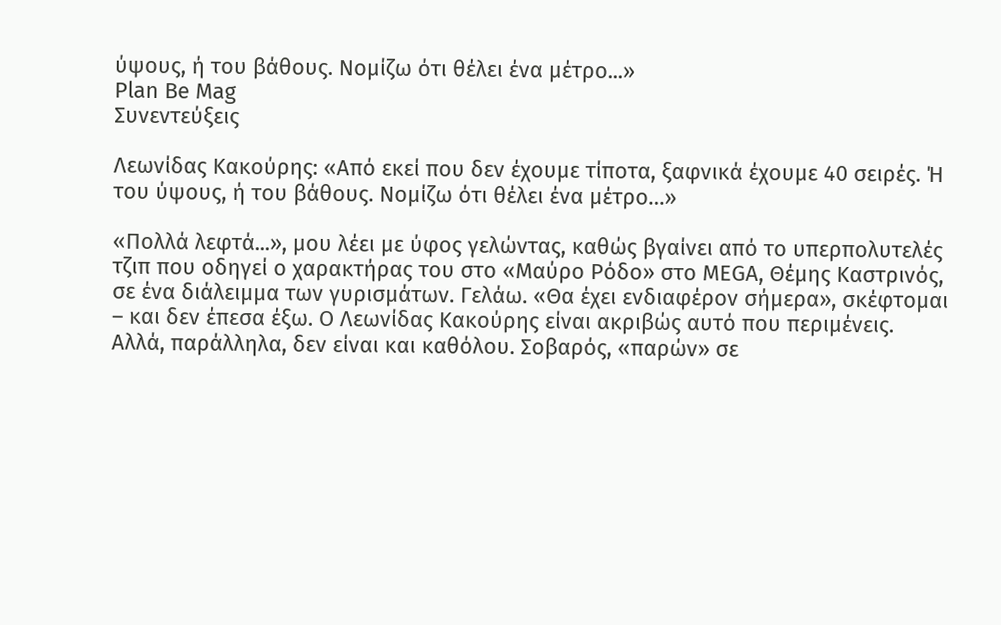ύψους, ή του βάθους. Νομίζω ότι θέλει ένα μέτρο...»
Plan Be Mag
Συνεντεύξεις

Λεωνίδας Κακούρης: «Από εκεί που δεν έχουμε τίποτα, ξαφνικά έχουμε 40 σειρές. Ή του ύψους, ή του βάθους. Νομίζω ότι θέλει ένα μέτρο…»

«Πολλά λεφτά...», μου λέει με ύφος γελώντας, καθώς βγαίνει από το υπερπολυτελές τζιπ που οδηγεί ο χαρακτήρας του στο «Μαύρο Ρόδο» στο MEGA, Θέμης Καστρινός, σε ένα διάλειμμα των γυρισμάτων. Γελάω. «Θα έχει ενδιαφέρον σήμερα», σκέφτομαι – και δεν έπεσα έξω. Ο Λεωνίδας Κακούρης είναι ακριβώς αυτό που περιμένεις. Αλλά, παράλληλα, δεν είναι και καθόλου. Σοβαρός, «παρών» σε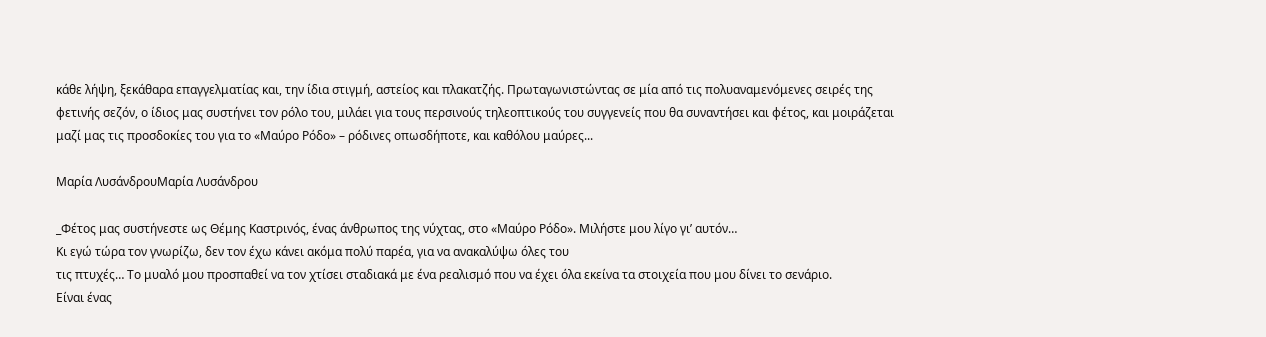κάθε λήψη, ξεκάθαρα επαγγελματίας και, την ίδια στιγμή, αστείος και πλακατζής. Πρωταγωνιστώντας σε μία από τις πολυαναμενόμενες σειρές της φετινής σεζόν, ο ίδιος μας συστήνει τον ρόλο του, μιλάει για τους περσινούς τηλεοπτικούς του συγγενείς που θα συναντήσει και φέτος, και μοιράζεται μαζί μας τις προσδοκίες του για το «Μαύρο Ρόδο» – ρόδινες οπωσδήποτε, και καθόλου μαύρες...

Μαρία ΛυσάνδρουΜαρία Λυσάνδρου

_Φέτος μας συστήνεστε ως Θέμης Καστρινός, ένας άνθρωπος της νύχτας, στο «Μαύρο Ρόδο». Μιλήστε μου λίγο γι’ αυτόν…
Κι εγώ τώρα τον γνωρίζω, δεν τον έχω κάνει ακόμα πολύ παρέα, για να ανακαλύψω όλες του
τις πτυχές… Το μυαλό μου προσπαθεί να τον χτίσει σταδιακά με ένα ρεαλισμό που να έχει όλα εκείνα τα στοιχεία που μου δίνει το σενάριο.
Είναι ένας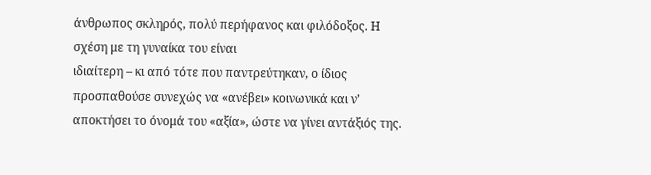άνθρωπος σκληρός, πολύ περήφανος και φιλόδοξος. Η  σχέση με τη γυναίκα του είναι
ιδιαίτερη – κι από τότε που παντρεύτηκαν, ο ίδιος προσπαθούσε συνεχώς να «ανέβει» κοινωνικά και ν’ αποκτήσει το όνομά του «αξία», ώστε να γίνει αντάξιός της.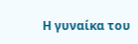Η γυναίκα του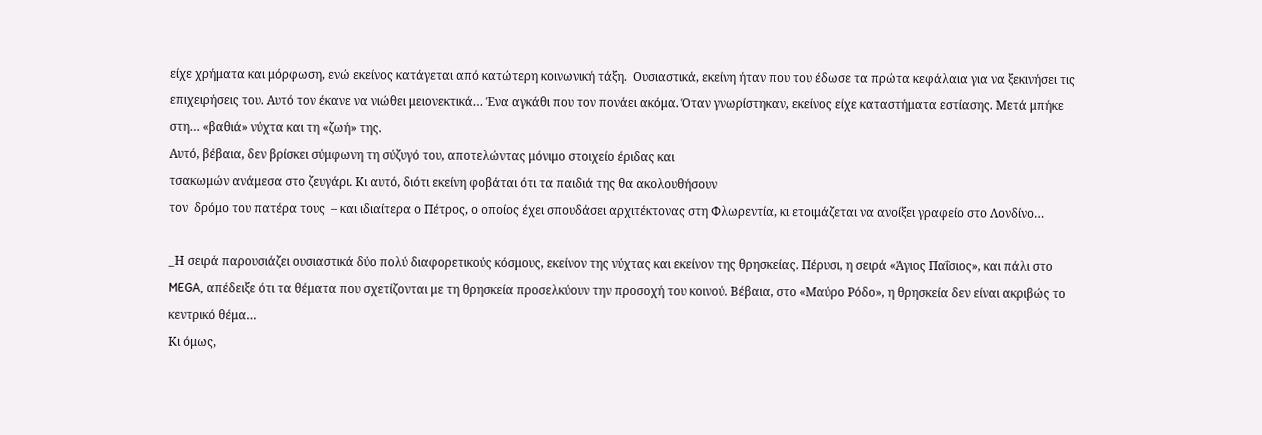είχε χρήματα και μόρφωση, ενώ εκείνος κατάγεται από κατώτερη κοινωνική τάξη.  Ουσιαστικά, εκείνη ήταν που του έδωσε τα πρώτα κεφάλαια για να ξεκινήσει τις επιχειρήσεις του. Αυτό τον έκανε να νιώθει μειονεκτικά… Ένα αγκάθι που τον πονάει ακόμα. Όταν γνωρίστηκαν, εκείνος είχε καταστήματα εστίασης. Μετά μπήκε στη… «βαθιά» νύχτα και τη «ζωή» της.
Αυτό, βέβαια, δεν βρίσκει σύμφωνη τη σύζυγό του, αποτελώντας μόνιμο στοιχείο έριδας και
τσακωμών ανάμεσα στο ζευγάρι. Κι αυτό, διότι εκείνη φοβάται ότι τα παιδιά της θα ακολουθήσουν
τον  δρόμο του πατέρα τους  – και ιδιαίτερα ο Πέτρος, ο οποίος έχει σπουδάσει αρχιτέκτονας στη Φλωρεντία, κι ετοιμάζεται να ανοίξει γραφείο στο Λονδίνο…

_Η σειρά παρουσιάζει ουσιαστικά δύο πολύ διαφορετικούς κόσμους, εκείνον της νύχτας και εκείνον της θρησκείας. Πέρυσι, η σειρά «Άγιος Παΐσιος», και πάλι στο MEGA, απέδειξε ότι τα θέματα που σχετίζονται με τη θρησκεία προσελκύουν την προσοχή του κοινού. Βέβαια, στο «Μαύρο Ρόδο», η θρησκεία δεν είναι ακριβώς το κεντρικό θέμα…
Κι όμως,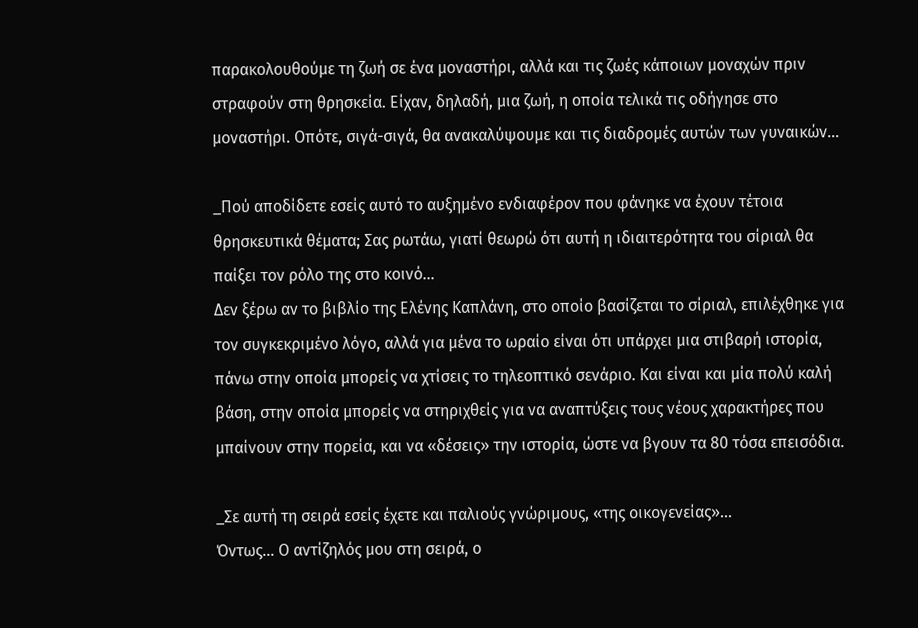παρακολουθούμε τη ζωή σε ένα μοναστήρι, αλλά και τις ζωές κάποιων μοναχών πριν στραφούν στη θρησκεία. Είχαν, δηλαδή, μια ζωή, η οποία τελικά τις οδήγησε στο μοναστήρι. Οπότε, σιγά-σιγά, θα ανακαλύψουμε και τις διαδρομές αυτών των γυναικών…

_Πού αποδίδετε εσείς αυτό το αυξημένο ενδιαφέρον που φάνηκε να έχουν τέτοια θρησκευτικά θέματα; Σας ρωτάω, γιατί θεωρώ ότι αυτή η ιδιαιτερότητα του σίριαλ θα παίξει τον ρόλο της στο κοινό…
Δεν ξέρω αν το βιβλίο της Ελένης Καπλάνη, στο οποίο βασίζεται το σίριαλ, επιλέχθηκε για τον συγκεκριμένο λόγο, αλλά για μένα το ωραίο είναι ότι υπάρχει μια στιβαρή ιστορία, πάνω στην οποία μπορείς να χτίσεις το τηλεοπτικό σενάριο. Και είναι και μία πολύ καλή βάση, στην οποία μπορείς να στηριχθείς για να αναπτύξεις τους νέους χαρακτήρες που μπαίνουν στην πορεία, και να «δέσεις» την ιστορία, ώστε να βγουν τα 80 τόσα επεισόδια.

_Σε αυτή τη σειρά εσείς έχετε και παλιούς γνώριμους, «της οικογενείας»…
Όντως… Ο αντίζηλός μου στη σειρά, ο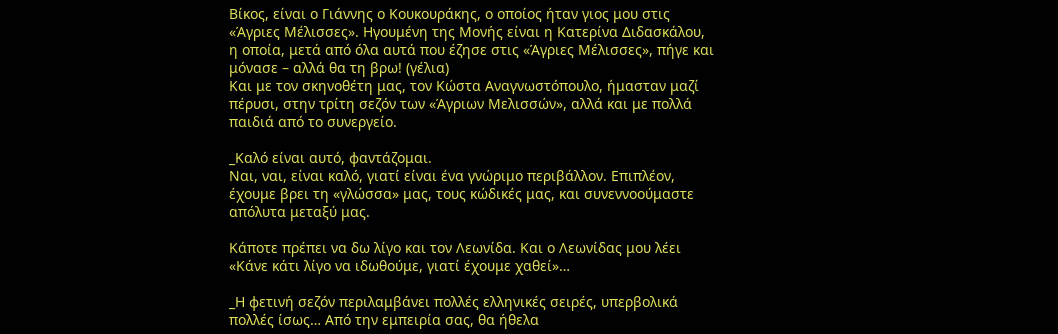Βίκος, είναι ο Γιάννης ο Κουκουράκης, ο οποίος ήταν γιος μου στις «Άγριες Μέλισσες». Ηγουμένη της Μονής είναι η Κατερίνα Διδασκάλου, η οποία, μετά από όλα αυτά που έζησε στις «Άγριες Μέλισσες», πήγε και μόνασε – αλλά θα τη βρω! (γέλια)
Και με τον σκηνοθέτη μας, τον Κώστα Αναγνωστόπουλο, ήμασταν μαζί πέρυσι, στην τρίτη σεζόν των «Άγριων Μελισσών», αλλά και με πολλά παιδιά από το συνεργείο.

_Καλό είναι αυτό, φαντάζομαι.
Ναι, ναι, είναι καλό, γιατί είναι ένα γνώριμο περιβάλλον. Επιπλέον, έχουμε βρει τη «γλώσσα» μας, τους κώδικές μας, και συνεννοούμαστε απόλυτα μεταξύ μας.

Κάποτε πρέπει να δω λίγο και τον Λεωνίδα. Και ο Λεωνίδας μου λέει «Κάνε κάτι λίγο να ιδωθούμε, γιατί έχουμε χαθεί»…

_Η φετινή σεζόν περιλαμβάνει πολλές ελληνικές σειρές, υπερβολικά πολλές ίσως… Από την εμπειρία σας, θα ήθελα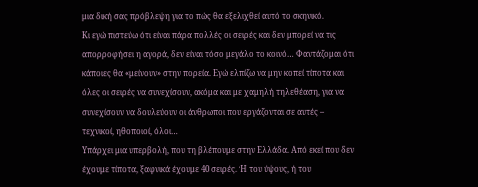μια δική σας πρόβλεψη για το πώς θα εξελιχθεί αυτό το σκηνικό.
Κι εγώ πιστεύω ότι είναι πάρα πολλές οι σειρές και δεν μπορεί να τις απορροφήσει η αγορά, δεν είναι τόσο μεγάλο το κοινό… Φαντάζομαι ότι κάποιες θα «μείνουν» στην πορεία. Εγώ ελπίζω να μην κοπεί τίποτα και όλες οι σειρές να συνεχίσουν, ακόμα και με χαμηλή τηλεθέαση, για να συνεχίσουν να δουλεύουν οι άνθρωποι που εργάζονται σε αυτές – τεχνικοί, ηθοποιοί, όλοι…
Υπάρχει μια υπερβολή, που τη βλέπουμε στην Ελλάδα. Από εκεί που δεν έχουμε τίποτα, ξαφνικά έχουμε 40 σειρές. Ή του ύψους, ή του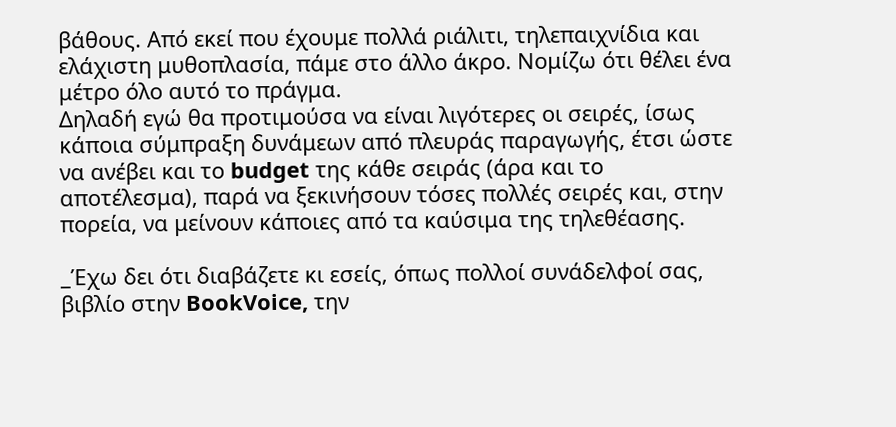βάθους. Από εκεί που έχουμε πολλά ριάλιτι, τηλεπαιχνίδια και ελάχιστη μυθοπλασία, πάμε στο άλλο άκρο. Νομίζω ότι θέλει ένα μέτρο όλο αυτό το πράγμα.
Δηλαδή εγώ θα προτιμούσα να είναι λιγότερες οι σειρές, ίσως κάποια σύμπραξη δυνάμεων από πλευράς παραγωγής, έτσι ώστε να ανέβει και το budget της κάθε σειράς (άρα και το αποτέλεσμα), παρά να ξεκινήσουν τόσες πολλές σειρές και, στην πορεία, να μείνουν κάποιες από τα καύσιμα της τηλεθέασης.

_Έχω δει ότι διαβάζετε κι εσείς, όπως πολλοί συνάδελφοί σας, βιβλίο στην BookVoice, την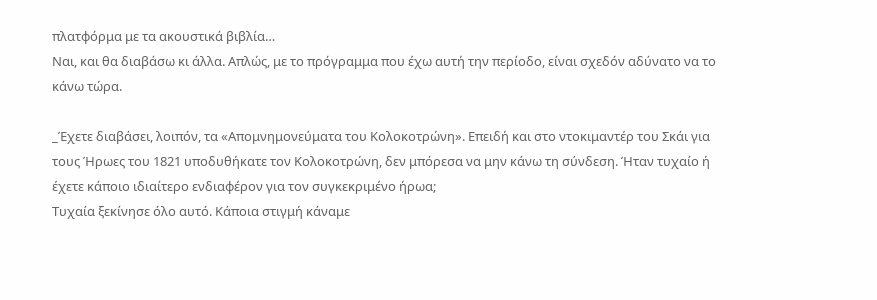πλατφόρμα με τα ακουστικά βιβλία…
Ναι, και θα διαβάσω κι άλλα. Απλώς, με το πρόγραμμα που έχω αυτή την περίοδο, είναι σχεδόν αδύνατο να το κάνω τώρα.

_Έχετε διαβάσει, λοιπόν, τα «Απομνημονεύματα του Κολοκοτρώνη». Επειδή και στο ντοκιμαντέρ του Σκάι για τους Ήρωες του 1821 υποδυθήκατε τον Κολοκοτρώνη, δεν μπόρεσα να μην κάνω τη σύνδεση. Ήταν τυχαίο ή έχετε κάποιο ιδιαίτερο ενδιαφέρον για τον συγκεκριμένο ήρωα;
Τυχαία ξεκίνησε όλο αυτό. Κάποια στιγμή κάναμε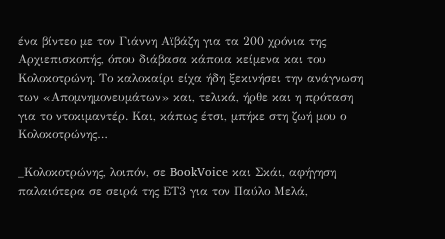ένα βίντεο με τον Γιάννη Αϊβάζη για τα 200 χρόνια της Αρχιεπισκοπής, όπου διάβασα κάποια κείμενα και του Κολοκοτρώνη. Το καλοκαίρι είχα ήδη ξεκινήσει την ανάγνωση των «Απομνημονευμάτων» και, τελικά, ήρθε και η πρόταση για το ντοκιμαντέρ. Και, κάπως έτσι, μπήκε στη ζωή μου ο Κολοκοτρώνης…

_Κολοκοτρώνης, λοιπόν, σε BookVoice και Σκάι, αφήγηση παλαιότερα σε σειρά της ΕΤ3 για τον Παύλο Μελά,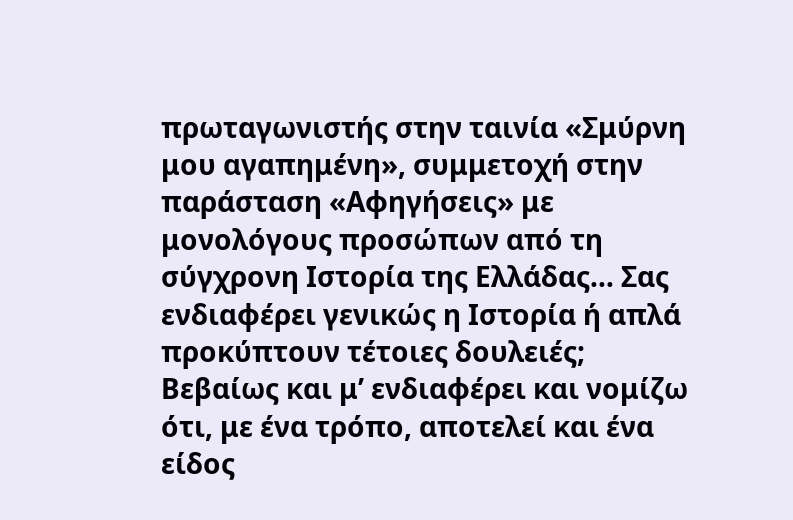πρωταγωνιστής στην ταινία «Σμύρνη μου αγαπημένη», συμμετοχή στην παράσταση «Αφηγήσεις» με μονολόγους προσώπων από τη σύγχρονη Ιστορία της Ελλάδας… Σας ενδιαφέρει γενικώς η Ιστορία ή απλά προκύπτουν τέτοιες δουλειές;
Βεβαίως και μ’ ενδιαφέρει και νομίζω ότι, με ένα τρόπο, αποτελεί και ένα είδος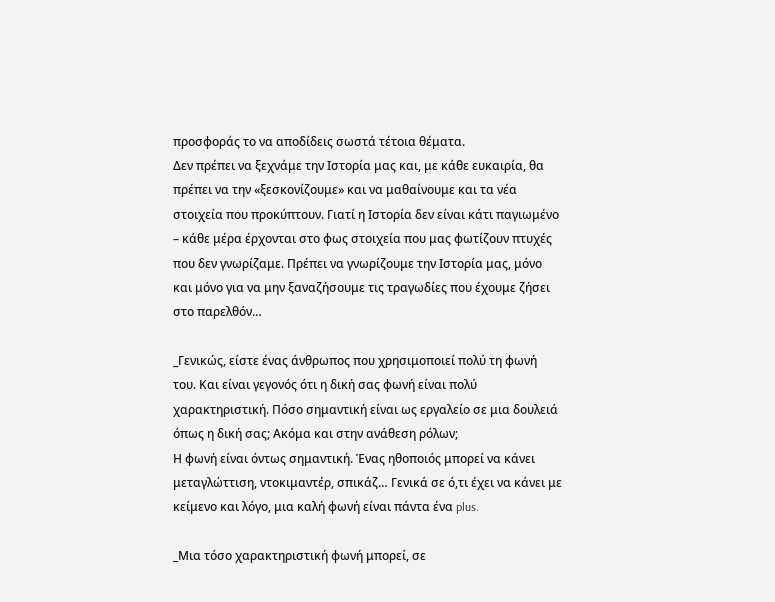προσφοράς το να αποδίδεις σωστά τέτοια θέματα.
Δεν πρέπει να ξεχνάμε την Ιστορία μας και, με κάθε ευκαιρία, θα πρέπει να την «ξεσκονίζουμε» και να μαθαίνουμε και τα νέα στοιχεία που προκύπτουν. Γιατί η Ιστορία δεν είναι κάτι παγιωμένο – κάθε μέρα έρχονται στο φως στοιχεία που μας φωτίζουν πτυχές που δεν γνωρίζαμε. Πρέπει να γνωρίζουμε την Ιστορία μας, μόνο και μόνο για να μην ξαναζήσουμε τις τραγωδίες που έχουμε ζήσει στο παρελθόν…

_Γενικώς, είστε ένας άνθρωπος που χρησιμοποιεί πολύ τη φωνή του. Και είναι γεγονός ότι η δική σας φωνή είναι πολύ χαρακτηριστική. Πόσο σημαντική είναι ως εργαλείο σε μια δουλειά όπως η δική σας; Ακόμα και στην ανάθεση ρόλων;
Η φωνή είναι όντως σημαντική. Ένας ηθοποιός μπορεί να κάνει μεταγλώττιση, ντοκιμαντέρ, σπικάζ… Γενικά σε ό,τι έχει να κάνει με κείμενο και λόγο, μια καλή φωνή είναι πάντα ένα plus.

_Μια τόσο χαρακτηριστική φωνή μπορεί, σε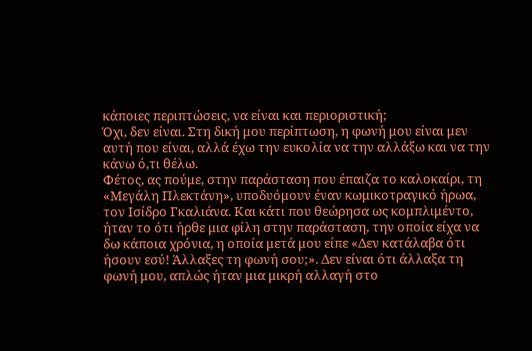κάποιες περιπτώσεις, να είναι και περιοριστική;
Όχι, δεν είναι. Στη δική μου περίπτωση, η φωνή μου είναι μεν αυτή που είναι, αλλά έχω την ευκολία να την αλλάξω και να την κάνω ό,τι θέλω.
Φέτος, ας πούμε, στην παράσταση που έπαιζα το καλοκαίρι, τη «Μεγάλη Πλεκτάνη», υποδυόμουν έναν κωμικοτραγικό ήρωα, τον Ισίδρο Γκαλιάνα. Και κάτι που θεώρησα ως κομπλιμέντο, ήταν το ότι ήρθε μια φίλη στην παράσταση, την οποία είχα να δω κάποια χρόνια, η οποία μετά μου είπε «Δεν κατάλαβα ότι ήσουν εσύ! Άλλαξες τη φωνή σου;». Δεν είναι ότι άλλαξα τη φωνή μου, απλώς ήταν μια μικρή αλλαγή στο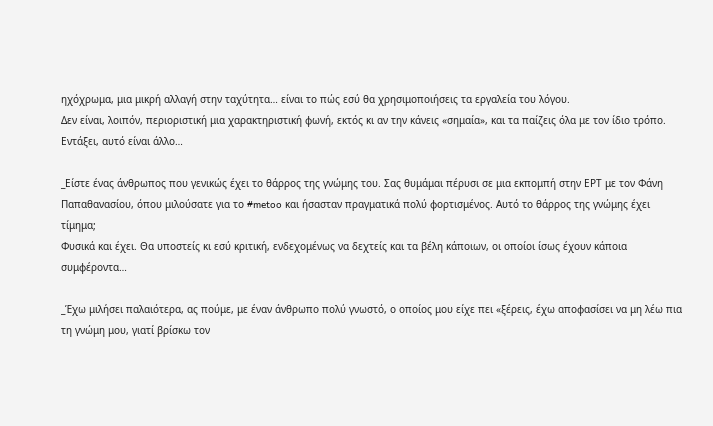ηχόχρωμα, μια μικρή αλλαγή στην ταχύτητα… είναι το πώς εσύ θα χρησιμοποιήσεις τα εργαλεία του λόγου.
Δεν είναι, λοιπόν, περιοριστική μια χαρακτηριστική φωνή, εκτός κι αν την κάνεις «σημαία», και τα παίζεις όλα με τον ίδιο τρόπο. Εντάξει, αυτό είναι άλλο…

_Είστε ένας άνθρωπος που γενικώς έχει το θάρρος της γνώμης του. Σας θυμάμαι πέρυσι σε μια εκπομπή στην ΕΡΤ με τον Φάνη Παπαθανασίου, όπου μιλούσατε για το #metoo και ήσασταν πραγματικά πολύ φορτισμένος. Αυτό το θάρρος της γνώμης έχει τίμημα;
Φυσικά και έχει. Θα υποστείς κι εσύ κριτική, ενδεχομένως να δεχτείς και τα βέλη κάποιων, οι οποίοι ίσως έχουν κάποια συμφέροντα…

_Έχω μιλήσει παλαιότερα, ας πούμε, με έναν άνθρωπο πολύ γνωστό, ο οποίος μου είχε πει «ξέρεις, έχω αποφασίσει να μη λέω πια τη γνώμη μου, γιατί βρίσκω τον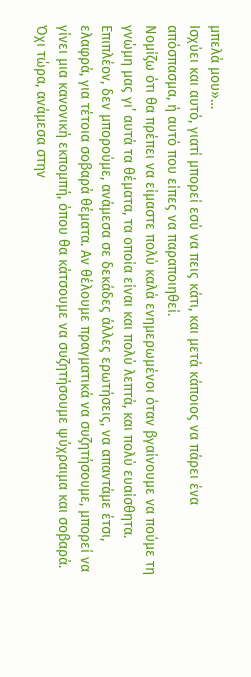μπελά μου»…
Ισχύει και αυτό, γιατί μπορεί εσύ να πεις κάτι, και μετά κάποιος να πάρει ένα απόσπασμα, ή αυτό που είπες να παραποιηθεί.
Νομίζω ότι θα πρέπει να είμαστε πολύ καλά ενημερωμένοι όταν βγαίνουμε να πούμε τη γνώμη μας γι’ αυτά τα θέματα, τα οποία είναι και πολύ λεπτά, και πολύ ευαίσθητα. Επιπλέον, δεν μπορούμε, ανάμεσα σε δεκάδες άλλες ερωτήσεις, να απαντάμε έτσι, ελαφρά, για τέτοια σοβαρά θέματα. Αν θέλουμε πραγματικά να συζητήσουμε, μπορεί να γίνει μια κανονική εκπομπή, όπου θα κάτσουμε να συζητήσουμε ψύχραιμα και σοβαρά. Όχι τώρα, ανάμεσα στην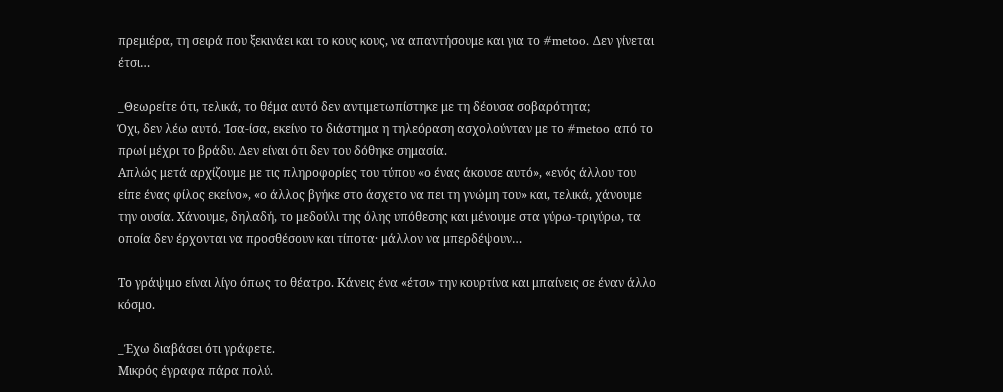πρεμιέρα, τη σειρά που ξεκινάει και το κους κους, να απαντήσουμε και για το #metoo. Δεν γίνεται έτσι…

_Θεωρείτε ότι, τελικά, το θέμα αυτό δεν αντιμετωπίστηκε με τη δέουσα σοβαρότητα;
Όχι, δεν λέω αυτό. Ίσα-ίσα, εκείνο το διάστημα η τηλεόραση ασχολούνταν με το #metoo από το πρωί μέχρι το βράδυ. Δεν είναι ότι δεν του δόθηκε σημασία.
Απλώς μετά αρχίζουμε με τις πληροφορίες του τύπου «ο ένας άκουσε αυτό», «ενός άλλου του είπε ένας φίλος εκείνο», «ο άλλος βγήκε στο άσχετο να πει τη γνώμη του» και, τελικά, χάνουμε την ουσία. Χάνουμε, δηλαδή, το μεδούλι της όλης υπόθεσης και μένουμε στα γύρω-τριγύρω, τα οποία δεν έρχονται να προσθέσουν και τίποτα· μάλλον να μπερδέψουν…

Το γράψιμο είναι λίγο όπως το θέατρο. Κάνεις ένα «έτσι» την κουρτίνα και μπαίνεις σε έναν άλλο κόσμο.

_Έχω διαβάσει ότι γράφετε.
Μικρός έγραφα πάρα πολύ.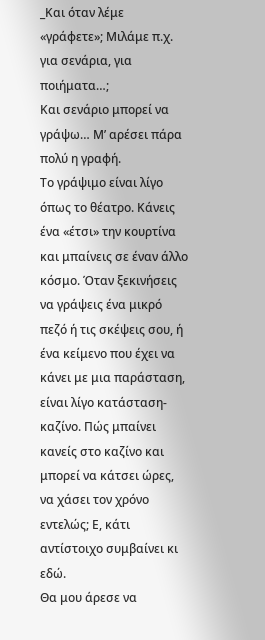_Και όταν λέμε «γράφετε»; Μιλάμε π.χ. για σενάρια, για ποιήματα…;
Και σενάριο μπορεί να γράψω… Μ’ αρέσει πάρα πολύ η γραφή.
Το γράψιμο είναι λίγο όπως το θέατρο. Κάνεις ένα «έτσι» την κουρτίνα και μπαίνεις σε έναν άλλο κόσμο. Όταν ξεκινήσεις να γράψεις ένα μικρό πεζό ή τις σκέψεις σου, ή ένα κείμενο που έχει να κάνει με μια παράσταση, είναι λίγο κατάσταση-καζίνο. Πώς μπαίνει κανείς στο καζίνο και μπορεί να κάτσει ώρες, να χάσει τον χρόνο εντελώς; Ε, κάτι αντίστοιχο συμβαίνει κι εδώ.
Θα μου άρεσε να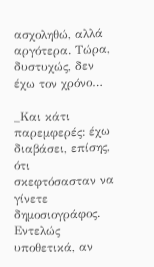ασχοληθώ, αλλά αργότερα. Τώρα, δυστυχώς, δεν έχω τον χρόνο…

_Και κάτι παρεμφερές: έχω διαβάσει, επίσης, ότι σκεφτόσασταν να γίνετε δημοσιογράφος. Εντελώς υποθετικά, αν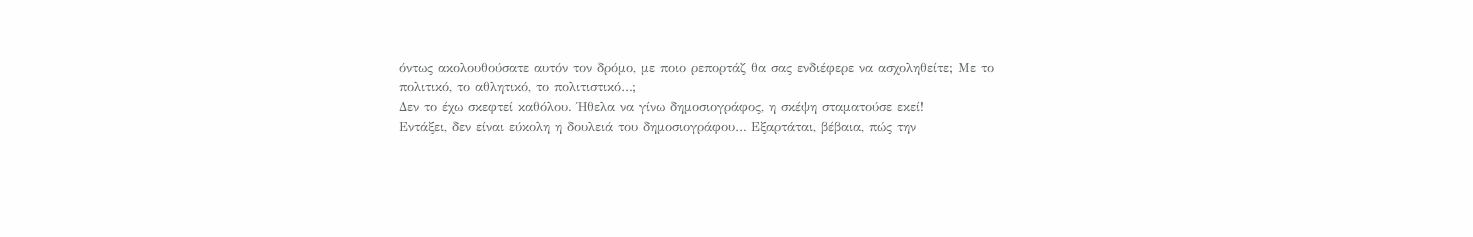όντως ακολουθούσατε αυτόν τον δρόμο, με ποιο ρεπορτάζ θα σας ενδιέφερε να ασχοληθείτε; Με το πολιτικό, το αθλητικό, το πολιτιστικό…;
Δεν το έχω σκεφτεί καθόλου. Ήθελα να γίνω δημοσιογράφος, η σκέψη σταματούσε εκεί!
Εντάξει, δεν είναι εύκολη η δουλειά του δημοσιογράφου… Εξαρτάται, βέβαια, πώς την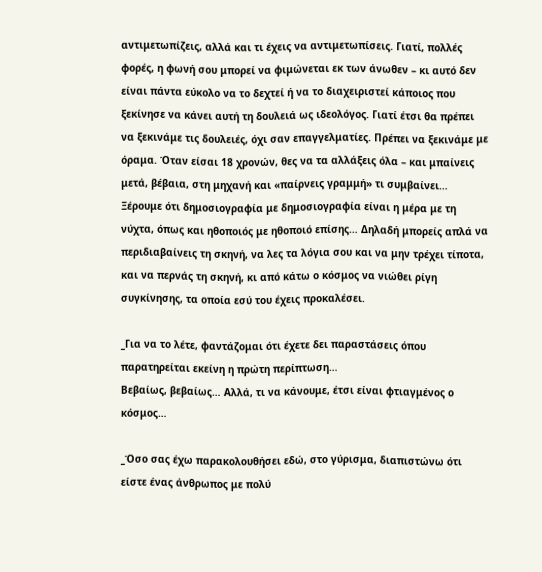αντιμετωπίζεις, αλλά και τι έχεις να αντιμετωπίσεις. Γιατί, πολλές φορές, η φωνή σου μπορεί να φιμώνεται εκ των άνωθεν – κι αυτό δεν είναι πάντα εύκολο να το δεχτεί ή να το διαχειριστεί κάποιος που ξεκίνησε να κάνει αυτή τη δουλειά ως ιδεολόγος. Γιατί έτσι θα πρέπει να ξεκινάμε τις δουλειές, όχι σαν επαγγελματίες. Πρέπει να ξεκινάμε με όραμα. Όταν είσαι 18 χρονών, θες να τα αλλάξεις όλα – και μπαίνεις μετά, βέβαια, στη μηχανή και «παίρνεις γραμμή» τι συμβαίνει…
Ξέρουμε ότι δημοσιογραφία με δημοσιογραφία είναι η μέρα με τη νύχτα, όπως και ηθοποιός με ηθοποιό επίσης… Δηλαδή μπορείς απλά να περιδιαβαίνεις τη σκηνή, να λες τα λόγια σου και να μην τρέχει τίποτα, και να περνάς τη σκηνή, κι από κάτω ο κόσμος να νιώθει ρίγη συγκίνησης, τα οποία εσύ του έχεις προκαλέσει.

_Για να το λέτε, φαντάζομαι ότι έχετε δει παραστάσεις όπου παρατηρείται εκείνη η πρώτη περίπτωση…
Βεβαίως, βεβαίως… Αλλά, τι να κάνουμε, έτσι είναι φτιαγμένος ο κόσμος…

_Όσο σας έχω παρακολουθήσει εδώ, στο γύρισμα, διαπιστώνω ότι είστε ένας άνθρωπος με πολύ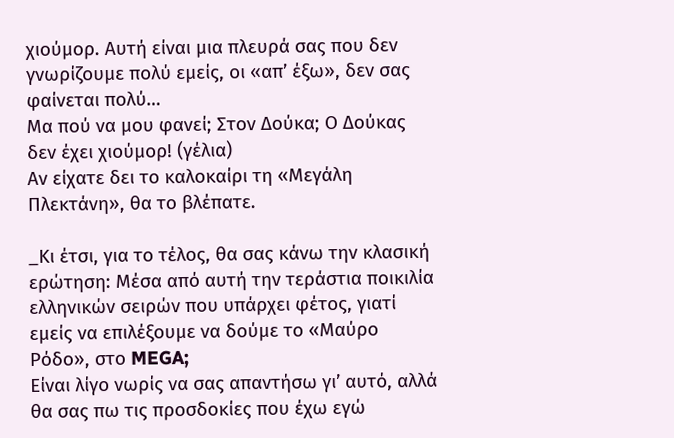χιούμορ. Αυτή είναι μια πλευρά σας που δεν γνωρίζουμε πολύ εμείς, οι «απ’ έξω», δεν σας φαίνεται πολύ…
Μα πού να μου φανεί; Στον Δούκα; Ο Δούκας δεν έχει χιούμορ! (γέλια)
Αν είχατε δει το καλοκαίρι τη «Μεγάλη Πλεκτάνη», θα το βλέπατε.

_Κι έτσι, για το τέλος, θα σας κάνω την κλασική ερώτηση: Μέσα από αυτή την τεράστια ποικιλία ελληνικών σειρών που υπάρχει φέτος, γιατί εμείς να επιλέξουμε να δούμε το «Μαύρο Ρόδο», στο MEGA;
Είναι λίγο νωρίς να σας απαντήσω γι’ αυτό, αλλά θα σας πω τις προσδοκίες που έχω εγώ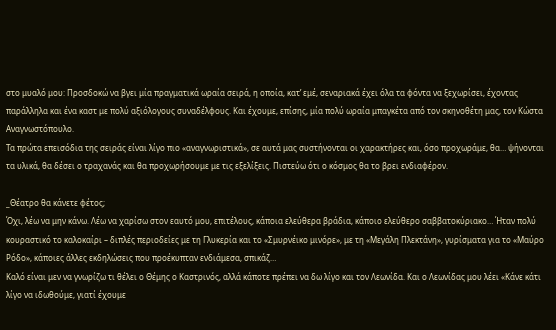στο μυαλό μου: Προσδοκώ να βγει μία πραγματικά ωραία σειρά, η οποία, κατ’ εμέ, σεναριακά έχει όλα τα φόντα να ξεχωρίσει, έχοντας παράλληλα και ένα καστ με πολύ αξιόλογους συναδέλφους. Και έχουμε, επίσης, μία πολύ ωραία μπαγκέτα από τον σκηνοθέτη μας, τον Κώστα Αναγνωστόπουλο.
Τα πρώτα επεισόδια της σειράς είναι λίγο πιο «αναγνωριστικά», σε αυτά μας συστήνονται οι χαρακτήρες και, όσο προχωράμε, θα… ψήνονται τα υλικά, θα δέσει ο τραχανάς και θα προχωρήσουμε με τις εξελίξεις. Πιστεύω ότι ο κόσμος θα το βρει ενδιαφέρον.

_Θέατρο θα κάνετε φέτος;
Όχι, λέω να μην κάνω. Λέω να χαρίσω στον εαυτό μου, επιτέλους, κάποια ελεύθερα βράδια, κάποιο ελεύθερο σαββατοκύριακο… Ήταν πολύ κουραστικό το καλοκαίρι – διπλές περιοδείες με τη Γλυκερία και το «Σμυρνέικο μινόρε», με τη «Μεγάλη Πλεκτάνη», γυρίσματα για το «Μαύρο Ρόδο», κάποιες άλλες εκδηλώσεις που προέκυπταν ενδιάμεσα, σπικάζ…
Καλό είναι μεν να γνωρίζω τι θέλει ο Θέμης ο Καστρινός, αλλά κάποτε πρέπει να δω λίγο και τον Λεωνίδα. Και ο Λεωνίδας μου λέει «Κάνε κάτι λίγο να ιδωθούμε, γιατί έχουμε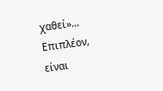χαθεί»… Επιπλέον, είναι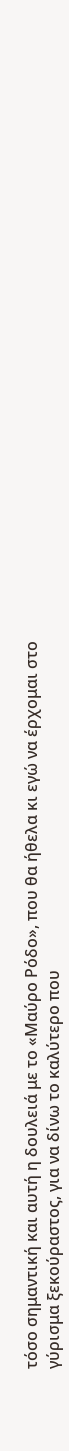τόσο σημαντική και αυτή η δουλειά με το «Μαύρο Ρόδο», που θα ήθελα κι εγώ να έρχομαι στο γύρισμα ξεκούραστος, για να δίνω το καλύτερο που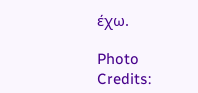έχω.

Photo Credits: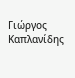Γιώργος Καπλανίδης